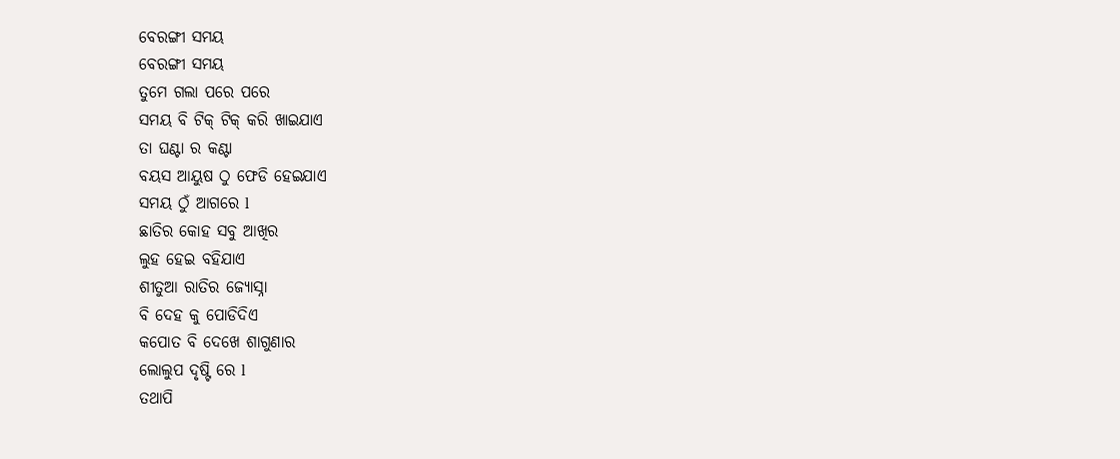ବେରଙ୍ଗୀ ସମୟ
ବେରଙ୍ଗୀ ସମୟ
ତୁମେ ଗଲା ପରେ ପରେ
ସମୟ ବି ଟିକ୍ ଟିକ୍ କରି ଖାଇଯାଏ
ତା ଘଣ୍ଟା ର କଣ୍ଟା
ବୟସ ଆୟୁଷ ଠୁ ଫେଡି ହେଇଯାଏ
ସମୟ ଠୁଁ ଆଗରେ l
ଛାତିର କୋହ ସବୁ ଆଖିର
ଲୁହ ହେଇ ବହିଯାଏ
ଶୀତୁଆ ରାତିର ଜ୍ୟୋସ୍ନା
ବି ଦେହ କୁ ପୋଡିଦିଏ
କପୋତ ବି ଦେଖେ ଶାଗୁଣାର
ଲୋଲୁପ ଦୃଷ୍ଟି ରେ l
ତଥାପି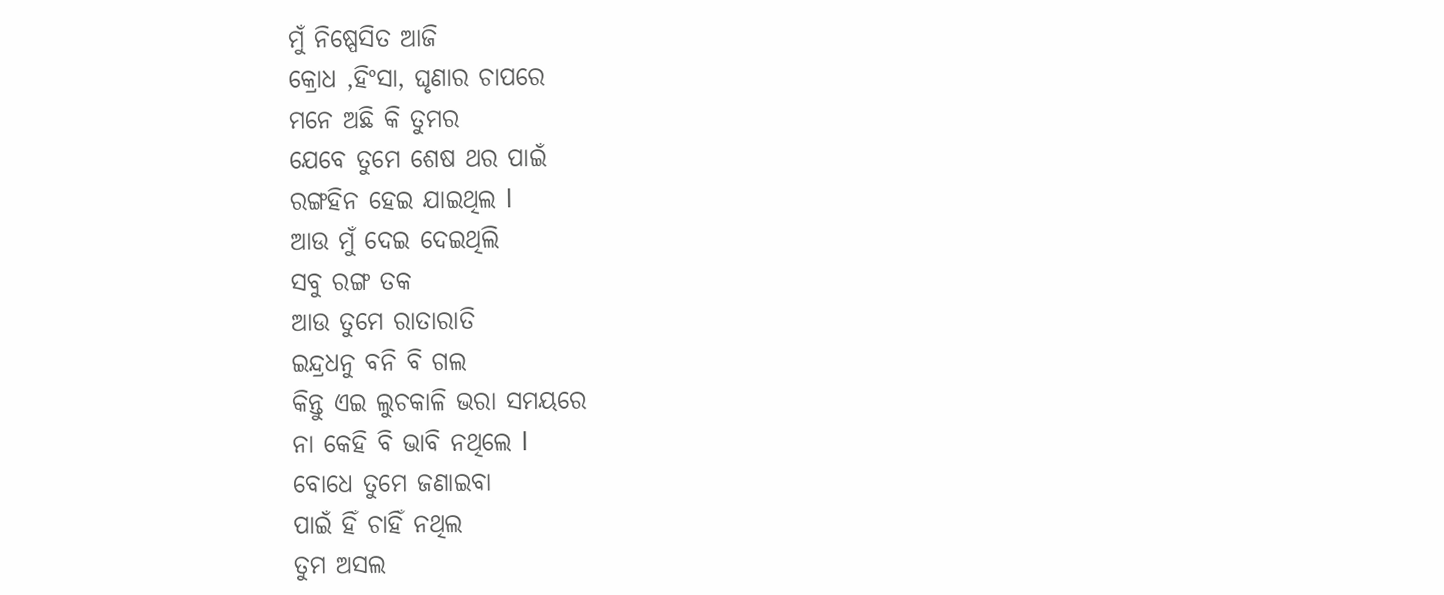ମୁଁ ନିଷ୍ପେସିତ ଆଜି
କ୍ରୋଧ ,ହିଂସା, ଘୃଣାର ଚାପରେ
ମନେ ଅଛି କି ତୁମର
ଯେବେ ତୁମେ ଶେଷ ଥର ପାଇଁ
ରଙ୍ଗହିନ ହେଇ ଯାଇଥିଲ l
ଆଉ ମୁଁ ଦେଇ ଦେଇଥିଲି
ସବୁ ରଙ୍ଗ ତକ
ଆଉ ତୁମେ ରାତାରାତି
ଇନ୍ଦ୍ରଧନୁ ବନି ବି ଗଲ
କିନ୍ତୁ ଏଇ ଲୁଚକାଳି ଭରା ସମୟରେ
ନା କେହି ବି ଭାବି ନଥିଲେ l
ବୋଧେ ତୁମେ ଜଣାଇବା
ପାଇଁ ହିଁ ଚାହିଁ ନଥିଲ
ତୁମ ଅସଲ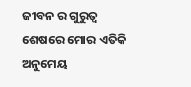ଜୀବନ ର ଗୁରୁତ୍ଵ
ଶେଷରେ ମୋର ଏତିକି ଅନୁମେୟ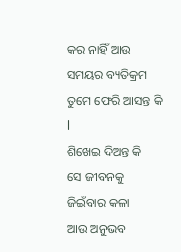କର ନାହିଁ ଆଉ ସମୟର ବ୍ୟତିକ୍ରମ
ତୁମେ ଫେରି ଆସନ୍ତ କି l
ଶିଖେଇ ଦିଅନ୍ତ କି
ସେ ଜୀବନକୁ
ଜିଇଁବାର କଳା
ଆଉ ଅନୁଭବ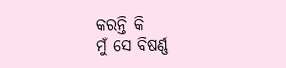କରନ୍ତି କି
ମୁଁ ସେ ବିଷର୍ଣ୍ଣ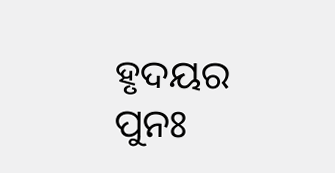ହୃଦୟର
ପୁନଃ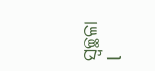ସ୍ୱଚ୍ଛଳା l